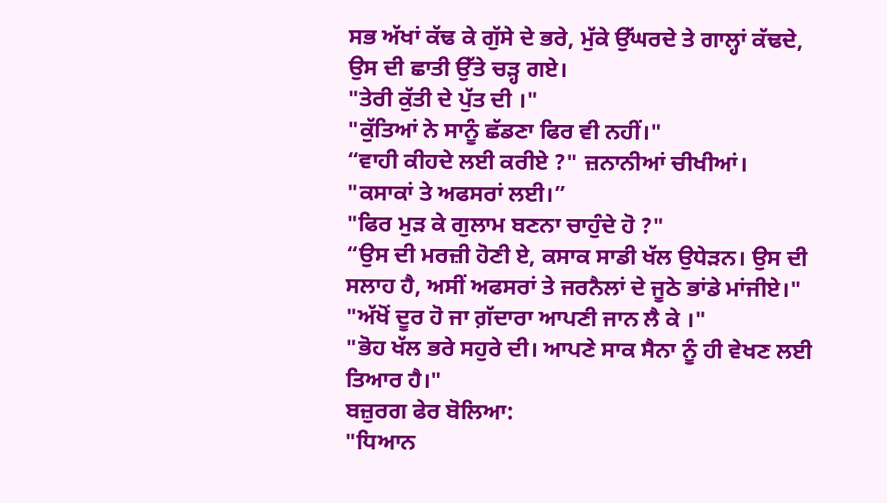ਸਭ ਅੱਖਾਂ ਕੱਢ ਕੇ ਗੁੱਸੇ ਦੇ ਭਰੇ, ਮੁੱਕੇ ਉੱਘਰਦੇ ਤੇ ਗਾਲ੍ਹਾਂ ਕੱਢਦੇ, ਉਸ ਦੀ ਛਾਤੀ ਉੱਤੇ ਚੜ੍ਹ ਗਏ।
"ਤੇਰੀ ਕੁੱਤੀ ਦੇ ਪੁੱਤ ਦੀ ।"
"ਕੁੱਤਿਆਂ ਨੇ ਸਾਨੂੰ ਛੱਡਣਾ ਫਿਰ ਵੀ ਨਹੀਂ।"
“ਵਾਹੀ ਕੀਹਦੇ ਲਈ ਕਰੀਏ ?" ਜ਼ਨਾਨੀਆਂ ਚੀਖੀਆਂ। "ਕਸਾਕਾਂ ਤੇ ਅਫਸਰਾਂ ਲਈ।”
"ਫਿਰ ਮੁੜ ਕੇ ਗੁਲਾਮ ਬਣਨਾ ਚਾਹੁੰਦੇ ਹੋ ?"
“ਉਸ ਦੀ ਮਰਜ਼ੀ ਹੋਣੀ ਏ, ਕਸਾਕ ਸਾਡੀ ਖੱਲ ਉਧੇੜਨ। ਉਸ ਦੀ ਸਲਾਹ ਹੈ, ਅਸੀਂ ਅਫਸਰਾਂ ਤੇ ਜਰਨੈਲਾਂ ਦੇ ਜੂਠੇ ਭਾਂਡੇ ਮਾਂਜੀਏ।"
"ਅੱਖੋਂ ਦੂਰ ਹੋ ਜਾ ਗ਼ੱਦਾਰਾ ਆਪਣੀ ਜਾਨ ਲੈ ਕੇ ।"
"ਭੋਹ ਖੱਲ ਭਰੇ ਸਹੁਰੇ ਦੀ। ਆਪਣੇ ਸਾਕ ਸੈਨਾ ਨੂੰ ਹੀ ਵੇਖਣ ਲਈ ਤਿਆਰ ਹੈ।"
ਬਜ਼ੁਰਗ ਫੇਰ ਬੋਲਿਆ:
"ਧਿਆਨ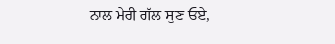ਨਾਲ ਮੇਰੀ ਗੱਲ ਸੁਣ ਓਏ,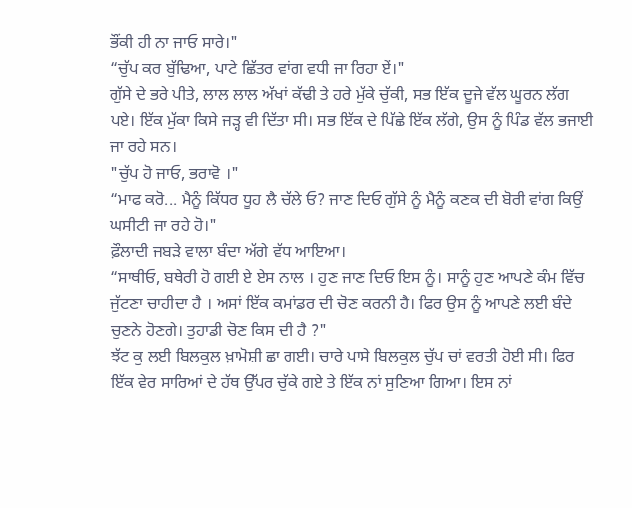ਭੌਂਕੀ ਹੀ ਨਾ ਜਾਓ ਸਾਰੇ।"
“ਚੁੱਪ ਕਰ ਬੁੱਢਿਆ, ਪਾਟੇ ਛਿੱਤਰ ਵਾਂਗ ਵਧੀ ਜਾ ਰਿਹਾ ਏਂ।"
ਗੁੱਸੇ ਦੇ ਭਰੇ ਪੀਤੇ, ਲਾਲ ਲਾਲ ਅੱਖਾਂ ਕੱਢੀ ਤੇ ਹਰੇ ਮੁੱਕੇ ਚੁੱਕੀ, ਸਭ ਇੱਕ ਦੂਜੇ ਵੱਲ ਘੂਰਨ ਲੱਗ ਪਏ। ਇੱਕ ਮੁੱਕਾ ਕਿਸੇ ਜੜ੍ਹ ਵੀ ਦਿੱਤਾ ਸੀ। ਸਭ ਇੱਕ ਦੇ ਪਿੱਛੇ ਇੱਕ ਲੱਗੇ, ਉਸ ਨੂੰ ਪਿੰਡ ਵੱਲ ਭਜਾਈ ਜਾ ਰਹੇ ਸਨ।
"ਚੁੱਪ ਹੋ ਜਾਓ, ਭਰਾਵੋ ।"
“ਮਾਫ ਕਰੋ... ਮੈਨੂੰ ਕਿੱਧਰ ਧੂਹ ਲੈ ਚੱਲੇ ਓ? ਜਾਣ ਦਿਓ ਗੁੱਸੇ ਨੂੰ ਮੈਨੂੰ ਕਣਕ ਦੀ ਬੋਰੀ ਵਾਂਗ ਕਿਉਂ ਘਸੀਟੀ ਜਾ ਰਹੇ ਹੋ।"
ਫ਼ੌਲਾਦੀ ਜਬੜੇ ਵਾਲਾ ਬੰਦਾ ਅੱਗੇ ਵੱਧ ਆਇਆ।
“ਸਾਥੀਓ, ਬਥੇਰੀ ਹੋ ਗਈ ਏ ਏਸ ਨਾਲ । ਹੁਣ ਜਾਣ ਦਿਓ ਇਸ ਨੂੰ। ਸਾਨੂੰ ਹੁਣ ਆਪਣੇ ਕੰਮ ਵਿੱਚ ਜੁੱਟਣਾ ਚਾਹੀਦਾ ਹੈ । ਅਸਾਂ ਇੱਕ ਕਮਾਂਡਰ ਦੀ ਚੋਣ ਕਰਨੀ ਹੈ। ਫਿਰ ਉਸ ਨੂੰ ਆਪਣੇ ਲਈ ਬੰਦੇ ਚੁਣਨੇ ਹੋਣਗੇ। ਤੁਹਾਡੀ ਚੋਣ ਕਿਸ ਦੀ ਹੈ ?"
ਝੱਟ ਕੁ ਲਈ ਬਿਲਕੁਲ ਖ਼ਾਮੋਸ਼ੀ ਛਾ ਗਈ। ਚਾਰੇ ਪਾਸੇ ਬਿਲਕੁਲ ਚੁੱਪ ਚਾਂ ਵਰਤੀ ਹੋਈ ਸੀ। ਫਿਰ ਇੱਕ ਵੇਰ ਸਾਰਿਆਂ ਦੇ ਹੱਥ ਉੱਪਰ ਚੁੱਕੇ ਗਏ ਤੇ ਇੱਕ ਨਾਂ ਸੁਣਿਆ ਗਿਆ। ਇਸ ਨਾਂ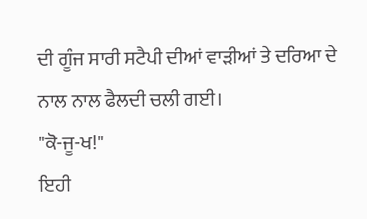ਦੀ ਗੂੰਜ ਸਾਰੀ ਸਟੈਪੀ ਦੀਆਂ ਵਾੜੀਆਂ ਤੇ ਦਰਿਆ ਦੇ ਨਾਲ ਨਾਲ ਫੈਲਦੀ ਚਲੀ ਗਈ।
"ਕੋ-ਜੂ-ਖ!"
ਇਹੀ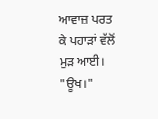ਆਵਾਜ਼ ਪਰਤ ਕੇ ਪਹਾੜਾਂ ਵੱਲੋਂ ਮੁੜ ਆਈ।
"ਊਖ।"